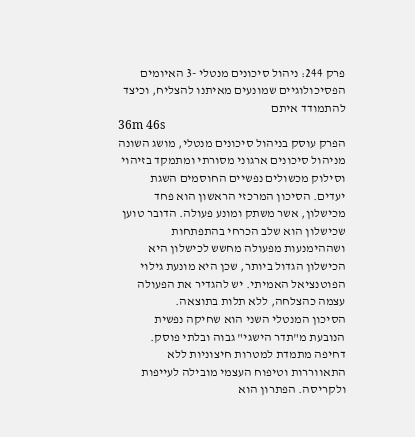פרק 244: ניהול סיכונים מנטלי -3 האיומים הפסיכולוגיים שמונעים מאיתנו להצליח, וכיצד להתמודד איתם
36m 46s
הפרק עוסק בניהול סיכונים מנטלי, מושג השונה מניהול סיכונים ארגוני מסורתי ומתמקד בזיהוי וסילוק מכשולים נפשיים החוסמים השגת יעדים. הסיכון המרכזי הראשון הוא פחד מכישלון, אשר משתק ומונע פעולה. הדובר טוען שכישלון הוא שלב הכרחי בהתפתחות ושההימנעות מפעולה מחשש לכישלון היא הכישלון הגדול ביותר, שכן היא מונעת גילוי הפוטנציאל האמיתי. יש להגדיר את הפעולה עצמה כהצלחה, ללא תלות בתוצאה.
הסיכון המנטלי השני הוא שחיקה נפשית הנובעת מ"תדר הישגי" גבוה ובלתי פוסק. דחיפה מתמדת למטרות חיצוניות ללא התאווררות וטיפוח העצמי מובילה לעייפות ולקריסה. הפתרון הוא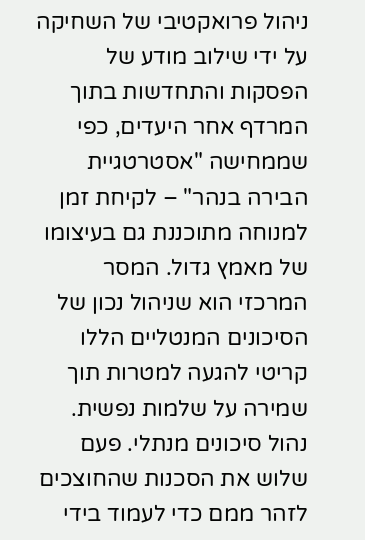ניהול פרואקטיבי של השחיקה על ידי שילוב מודע של הפסקות והתחדשות בתוך המרדף אחר היעדים, כפי שממחישה "אסטרטגיית הבירה בנהר" – לקיחת זמן למנוחה מתוכננת גם בעיצומו של מאמץ גדול. המסר המרכזי הוא שניהול נכון של הסיכונים המנטליים הללו קריטי להגעה למטרות תוך שמירה על שלמות נפשית.
נהול סיכונים מנתלי. פעם שלוש את הסכנות שהחוצכים לזהר ממם כדי לעמוד בידי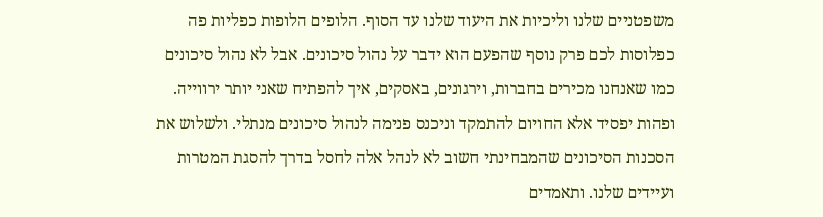משפטניים שלנו וליכיות את היעוד שלנו עד הסוף. הלופים הלופות כפליות פה כפלוסות לכם פרק נוסף שהפעם הוא ידבר על נהול סיכונים. אבל לא נהול סיכונים כמו שאנחנו מכירים בחברות, וירגונים, באסקים, איך להפתיח שאני יותר ירווייה. ופהות יפסיד אלא החויום להתמקד וניכנס פנימה לנהול סיכונים מנתלי. ולשלוש את הסכנות הסיכונים שהמבחינתי חשוב לא לנהל אלה לחסל בדרך להסגת המטרות ועיידים שלנו. ותאמדים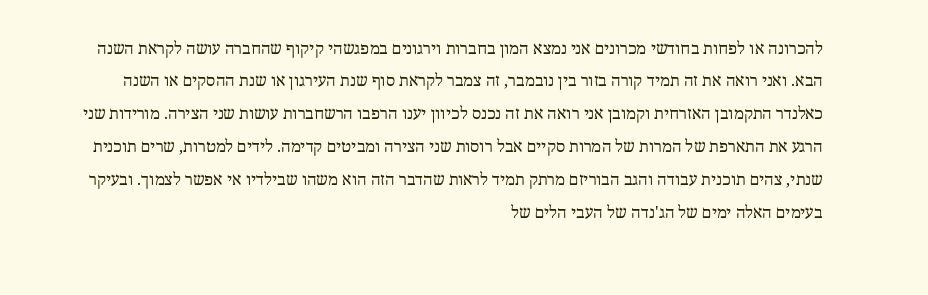להכרונה או לפחות בחודשי מכרונים אני נמצא המון בחברות וירגונים במפגשהי קיקוף שהחברה עושה לקראת השנה הבא. ואני רואה את זה תמיד קורה בזור בין נובמבר, זה צמבר לקראת סוף שנת העירגון או שנת ההסקים או השנה כאלנדר התקמובן האזרחית וקמובן אני רואה את זה נכנס לכיוון יענו הרפבו הרשחברות עושות שני הצירה. מורידות שני הרגע את התארפת של המרות של המרות סקיים אבל רוסות שני הצירה ומביטים קדימה. לידים למטרות, שרים תוכנית שנתי, צהים תוכנית עבודה והגב הבוריזם מרתק תמיד לראות שהדבר הזה הוא משהו שבילדיו אי אפשר לצמוך. ובעיקר בעימים האלה ימים של הג'נדה של העבי הלים של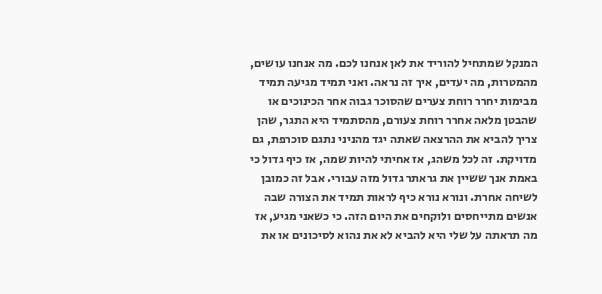המנקל שמתחיל להוריד את לאן אנחנו לכם. מה אנחנו עושים, מהמטרות, מה יעדים, איך זה נראה. ואני תמיד מגיעה תמיד מבימות יחרר רוחת צערים שהסוכר גבוה אחר הכינוכים או שהבטן מלאה אחרר רוחת צעורם, מהסתמיד היא התגר, שהן צריך להביא את ההרצאה שאתה יגד מהניני נתגם סוכרפת, גם מדויקת. זה לכל משהג, אז אחיתי להיות שמה, אז כיף גדול כי באמת אנך ששיין את גראתר גדול מזה עבורי. אבל זה כמובן לשיחה אחרת. ונורא נורא כיף לראות תמיד את הצורה שבה אנשים מתייחסים ולוקחים את היום הזה. כי כשאני מגיע, אז מה תראתה על שלי היא להביא לא את נהוא לסיכונים או את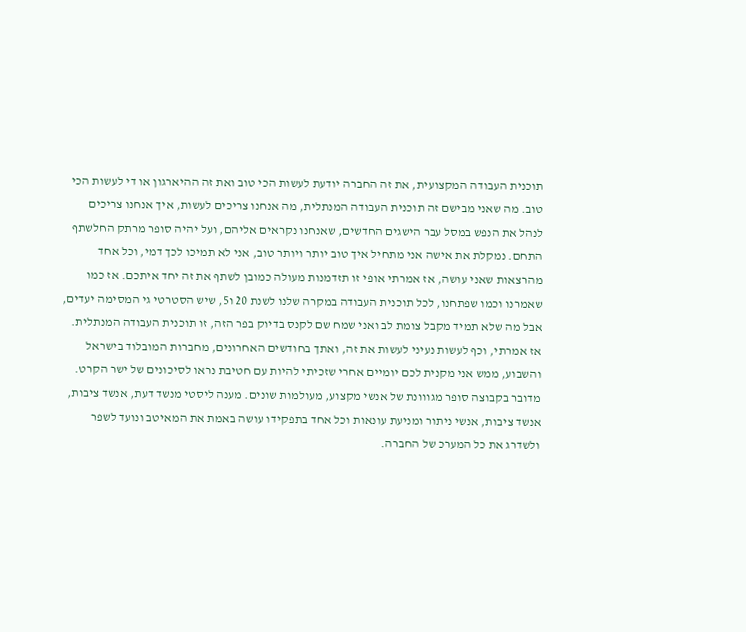תוכנית העבודה המקצועית, את זה החברה יודעת לעשות הכי טוב ואת זה ההיארגון או די לעשות הכי טוב. מה שאני מבישם זה תוכנית העבודה המנתלית, מה אנחנו צריכים לעשות, איך אנחנו צריכים לנהל את הנפש במסל עבר הישגים החדשים, שאנחנו נקראים אליהם, ועל יהיה סופר מרתק החלשתף התחם. נמקלת את אישה אני מתחיל איך טוב יותר ויותר טוב, אני לא תמיכו לכך דמי, וכל אחד מהרצאות שאני עושה, אז אמרתי אופי זו תזדמנות מעולה כמובן לשתף את זה יחד איתכם. אז כמו שאמרנו וכמו שפתחנו, לכל תוכנית העבודה במקרה שלנו לשנת 20 ו5, שיש הסטרטי גי המסימה יעדים, אבל מה שלא תמיד מקבל צומת לב ואני שמח שם לקנס בדיוק בפר הזה, זו תוכנית העבודה המנתלית. אז אמרתי, וכף לעשות נעיני לעשות את זה, ואתך בחודשים האחרונים, מחברות המובלוד בישראל והשבוע, ממש אני מקנית לכם יומיים אחרי שזכיתי להיות עם חטיבת נראו לסיכונים של ישר הקרט. מדובר בקבוצה סופר מגווונת של אנשי מקצוע, מעולמות שונים. מענה ליסטי מנשד דעת, אנשד ציבות, אנשד ציבות, אנשי ניתור ומניעת עונאות וכל אחד בתפקידו עושה באמת את המאיטב ונועד לשפר ולשדרג את כל המערכ של החברה.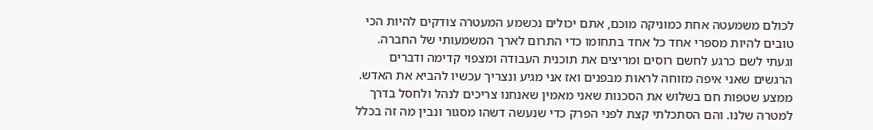לכולם משמעטה אחת כמוניקה מוכם, אתם יכולים נכשמע המעטרה צודקים להיות הכי טובים להיות מספרי אחד כל אחד בתחומו כדי התרום לארך המשמעותי של החברה. וגעתי לשם כרגע לחשם רוסים ומריצים את תוכנית העבודה ומצפוי קדימה ודברים הרגשים שאני איפה מזוחה לראות מבפנים ואז אני מגיע ונצריך עכשיו להביא את האדש. ממצע שטפות חם בשלוש את הסכנות שאני מאמין שאנחנו צריכים לנהל ולחסל בדרך למטרה שלנו. והם הסתכלתי קצת לפני הפרק כדי שנעשה דשהו מסגור ונבין מה זה בכלל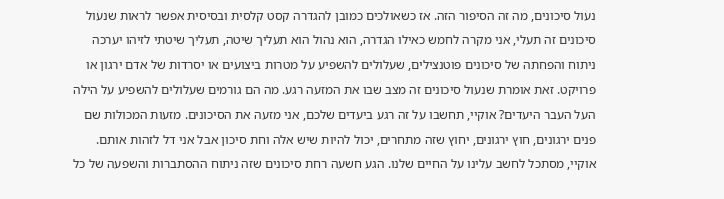נעול סיכונים, מה זה הסיפור הזה. אז כשאולכים כמובן להגדרה קסט קלסית ובסיסית אפשר לראות שנעול סיכונים זה תעלי, אני מקרה לחמש כאילו הגדרה, הוא נהול הוא תעליך שיטה, תעליך שיטתי לזיהו יערכה ניתוח והפחתה של סיכונים פוטנצילים, שעלולים להשפיע על מטרות ביצועים או יסרדות של אדם ירגון או פרויקט. זאת אומרת שנעול סיכונים זה מצב שבו את המזעה רגע. מה הם גורמים שעלולים להשפיע על הילה העל העבר היעדים? אוקיי, תחשבו על זה רגע ביעדים שלכם, אני מזעה את הסיכונים. מזעות המכולות שם פנים ירגונים, חוץ ירגונים, יחוץ שזה מתחרים, יכול להיות שיש אלה וחת סיכון אבל אני דל לזהות אותם. אוקיי, מסתכל לחשב עלינו על החיים שלנו. הגע חשעה רחת סיכונים שזה ניתוח ההסתברות והשפעה של כל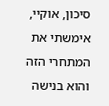סיכון, אוקיי, אימשתי את המתחרי הזה והוא בנישה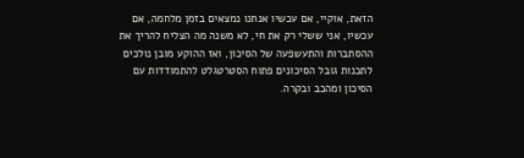הזאת, אוקיי, אם עכשיו אנחנו נמצאים בזמן מלחמה, אם עכשיו, אני ששלי רק את חי, לא משנה מה הצליח להריך את ההסתברות והתעשפעה של הסיכון, ואז ההוקע מובן נולכים לתכנות גובל הסיכונים פתוח הסטרטגלט להתמודדות עם הסיכון ומהכב ובקרה.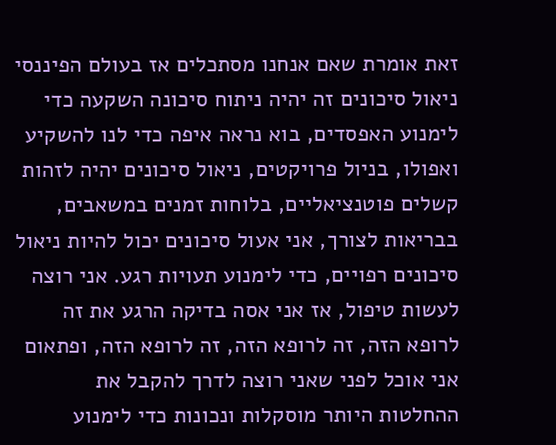זאת אומרת שאם אנחנו מסתכלים אז בעולם הפיננסי ניאול סיכונים זה יהיה ניתוח סיכונה השקעה כדי לימנוע האפסדים, בוא נראה איפה כדי לנו להשקיע ואפולו, בניול פרויקטים, ניאול סיכונים יהיה לזהות קשלים פוטנציאליים, בלוחות זמנים במשאבים, בבריאות לצורך, אני אעול סיכונים יכול להיות ניאול סיכונים רפויים, כדי לימנוע תעויות רגע. אני רוצה לעשות טיפול, אז אני אסה בדיקה הרגע את זה לרופא הזה, זה לרופא הזה, זה לרופא הזה, ופתאום אני אוכל לפני שאני רוצה לדרך להקבל את ההחלטות היותר מוסקלות ונכונות כדי לימנוע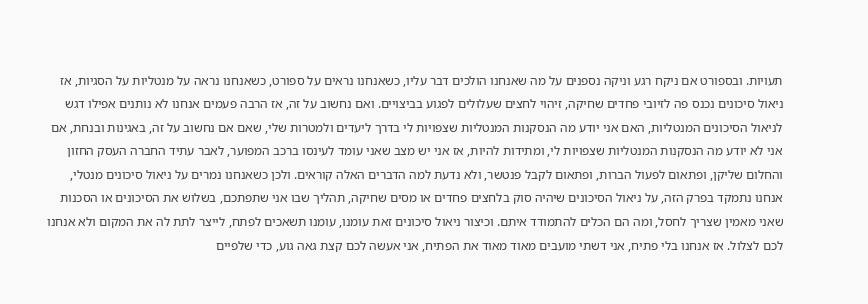תעויות. ובספורט אם ניקח רגע וניקה נספנים על מה שאנחנו הולכים דבר עליו, כשאנחנו נראים על ספורט, כשאנחנו נראה על מנטליות על הסגיות, אז ניאול סיכונים נכנס פה לזיובי פחדים שחיקה, זיהוי לחצים שעלולים לפגוע בביצויים. ואם נחשוב על זה, אז הרבה פעמים אנחנו לא נותנים אפילו דגש לניאול הסיכונים המנטליות, האם אני יודע מה הנסקנות המנטליות שצפויות לי בדרך ליעדים ולמטרות שלי, שאם אם נחשוב על זה, באגינות ובנחת, אם אני לא יודע מה הנסקנות המנטליות שצפויות לי, ומתידות להיות, אז אני יש מצב שאני עומד לעינסו ברכב המפוער, לאבר עתיד החברה העסק החזון והחלום שליקן, ופתאום לפעול הברות, ופתאום לקבל פנטשר, ולא נדעת למה הדברים האלה קוראים. ולכן כשאנחנו נמרים על ניאול סיכונים מנטלי, אנחנו נתמקד בפרק הזה, על ניאול הסיכונים שיהיה סוק בלחצים פחדים או מסים שחיקה, תהליך שבו אני שתפתכם, בשלוש את הסיכונים או הסכנות שאני מאמין שצריך לחסל, ומה הם הכלים להתמודד איתם. וכיצור ניאול סיכונים זאת עומנו, עומנו תשאכים לפתח, לייצר לתת לה את המקום ולא אנחנו לכם לצלול. אז אנחנו בלי פתיח, אני דשתי מועבים מאוד מאוד את הפתיח, אני אעשה לכם קצת גאה גוע, כדי שלפיים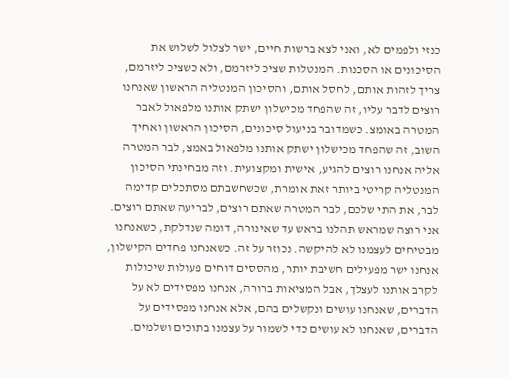כנזי ולפמים לא, ואני לצא ברשות חיים, ישר לצלול לשלוש את הסיכונים או הסכנות. המנטלות שציכ ליזרמם, ולא כשציכ ליזרמם, צריך לזהות אותם, לחסל אותם, והסיכון המנטליה הראשון שאנחנו רוצים לדבר עליו, זה שהפחד מכישלון ישתק אותנו מלפאול לאבר המטרה באומצ. כשמדובר בניעול סיכונים, הסיכון הראשון ואחיך השוב, זה שהפחד מכישלון ישתק אותנו מלפאול באמצ, לבר המטרה אליה אנחנו רוצים להגיע, אישית ומקצועית. וזה מבחינתי הסיכון המנטליה קריטי ביותר זאת אומרת, שכשחשבתם מסתכלים קדימה לבר, את התי שלכם, לבר המטרה שאתם רוצים, לבריעה שאתם רוצים. אני רוצה שמראש תהלנו בראש עד שאינורה, דומה שנדלקת, כשאנחנו מבטיחים לעצמנו לא להיקשה. נכוזר על זה. כשאנחנו פחדים הקישלון, אנחנו ישר מפעילים חשיבת יותר, מהססים דוחים פעולות שיכולות לקרב אותנו לעצלך, אבל המציאות ברורה, אנחנו מפסידים לא על הדברים, שאנחנו עושים ונקשלים בהם, אלא אנחנו מפסידים על הדברים, שאנחנו לא עושים כדי לשמור על עצמנו בתוכים ושלמים.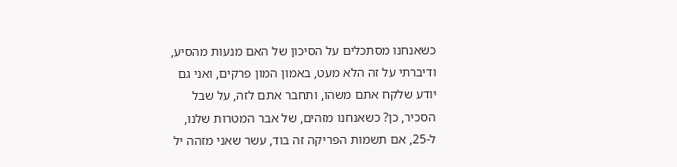כשאנחנו מסתכלים על הסיכון של האם מנעות מהסיע, ודיברתי על זה הלא מעט, באמון המון פרקים, ואני גם יודע שלקח אתם משהו, ותחבר אתם לזה, על שבל הסכיר, כן? כשאנחנו מזהים, של אבר המטרות שלנו, ל-25, אם תשמות הפריקה זה בוד, עשר שאני מזהה יל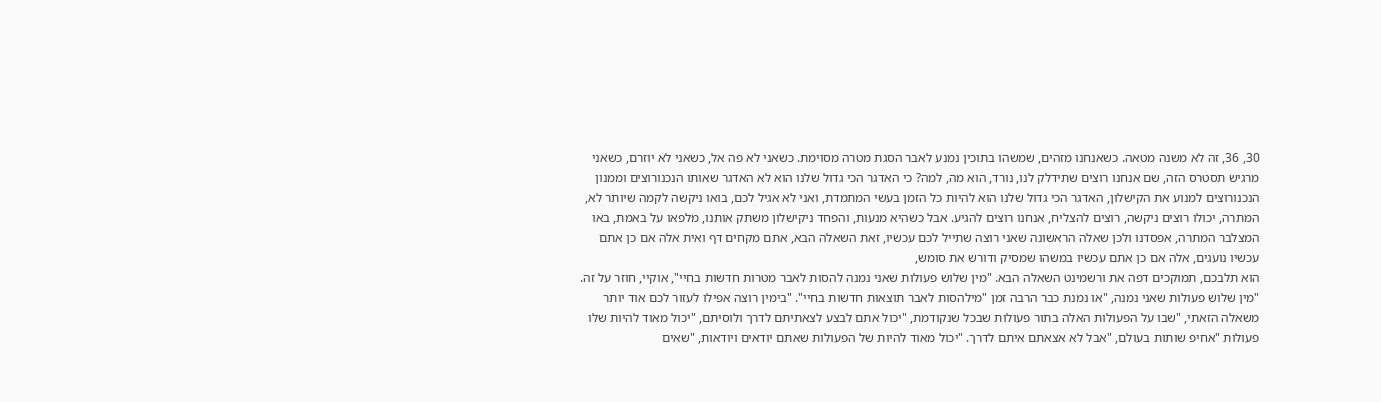30, 36, זה לא משנה מטאה. כשאנחנו מזהים, שמשהו בתוכין נמנע לאבר הסגת מטרה מסוימת. כשאני לא פה אל, כשאני לא יוזרם, כשאני מרגיש תסטרס הזה, שם אנחנו רוצים שתידלק לנו, נורד, הוא מה, למה? כי האדגר הכי גדול שלנו הוא לא האדגר שאותו הנכנורוצים וממנון הנכנורוצים למנוע את הקישלון, האדגר הכי גדול שלנו הוא להיות כל הזמן בעשי המתמדת, ואני לא אגיל לכם, בואו ניקשה לקמה שיותר לא, המתרה, יכולו רוצים ניקשה, רוצים להצליח, אנחנו רוצים להגיע. אבל כשהיא מנעות, והפחד ניקישלון משתק אותנו, מלפאו על באמת, באו המצלבר המתרה, אפסדנו ולכן שאלה הראשונה שאני רוצה שתייל לכם עכשיו, זאת השאלה הבא, אתם מקחים דף ואית אלה אם כן אתם עכשיו נועגים, אלה אם כן אתם עכשיו במשהו שמסיק ודורש את סומש,
הוא תלבכם, תמוקכים דפה את ורשמינט השאלה הבא. "מין שלוש פעולות שאני נמנה להסות לאבר מטרות חדשות בחיי", אוקיי, חוזר על זה. "מין שלוש פעולות שאני נמנה, "או נמנת כבר הרבה זמן "מילהסות לאבר תוצאות חדשות בחיי". "בימין רוצה אפילו לעזור לכם אוד יותר משאלה הזאתי, "שבו על הפעולות האלה בתור פעולות שבכל שנקודמת, "יכול אתם לבצע לצאתיתם לדרך ולוסיתם, "יכול מאוד להיות שלו פעולות "אחיפ שותות בעולם, "אבל לא אצאתם איתם לדרך. "יכול מאוד להיות של הפעולות שאתם יודאים ויודאות, "שאים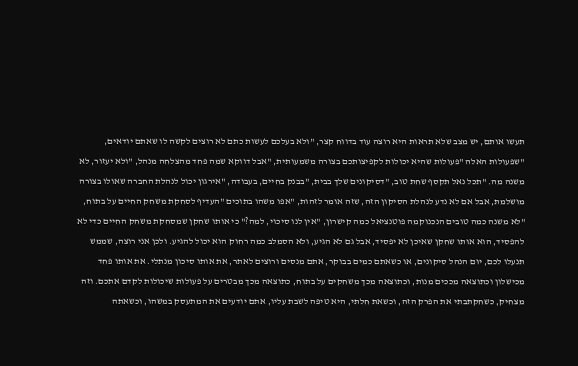תעשו אותם, יש מצב שלא תראות היא רוצה עוד בדווח קצר, "ולא בעלכם לעשות כתם לא רוצים לקשה לו שאתם יודאים, "שפעולות האלה "פעולות שהיא יכולות לקפיצותכם בצורה משמעותית, "אבל דווקא שמה פחד מהצלחה מנהל, "ולא יעזור, לא משנה מה. "תכל נאל תקסף שחת טוב, "דסיקונים שלך בבית, "בבנק בחיים, בעבודה, "אירגון יכול לנהלת החברה שאולו בצורה מושלמת, אבל אם לא נדע לנהלת הסיקון הזה, שזה אומר לזהות, "אפו משהו בתוכים "העדיף לסחקת משחק החיים על בתוח, "לא משנה כמה טובים הנכנוקמה פוטנציאל כמה קישרון, "אין לנו סיכוי, למה?" כי אותו שחקן שמסחקת משחק החיים כדי לא להפסיד, הוא אותו שחקן שאיכן לא יפסיד, אבל גם לא הגיע, ולא הסמלב כמה רחוק הוא יכול להגיע. ולכן אני רוצה, שממש תנעלו לכם, יום הנהל סיקונים, או כשאתם כמים בבוקר, אתם מנסים ורוצים לאתר, את אותו סיכון מנתלי. את אותו פחד מכישלון וכתוצאה מככים מנות, וכתוצאה מכך משחקים על בתוח, כתוצאה מכך מבטרים על פעולות שיכולות לקדם אתכם. וזה מצחיק, כשחקתבתי את הפרק הזה, וכשאת חלתי, היא טיפה לשבת עליו, אתם יודעים את המתעסק במשהו, וכשאתה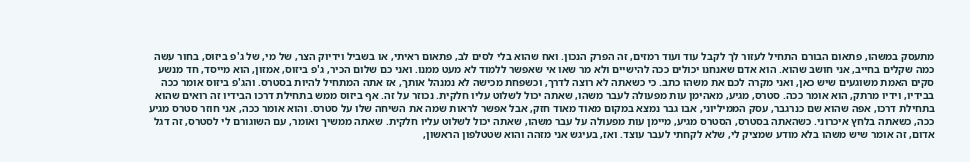מתעסק במשהו, פתאום הבורם התחיל לעזור לך לקבל עוד ועוד רמזים, זה הפרק הנכון. ואח שהוא בלי לסים לב, פתאום ראיתי, או בשביל וידיוק הצר, של מי, של ג'פ ביזוס, בחור עשה כמה שקלים בחייב, אני חושב שהוא. הוא אדם שאנחנו יכולים ככה להישיים ולא מר שאו אי שאפשר ללמוד לא מעט ממנו. ואני כם שלום הכיר, ג'פ ביזוס, אמזון, הוא מייסד, חד מנשע סקים האמת משוגעים שיש כאן, ואני מקרה לכם את משהו כתב. כי כשאתה לא רוצה לדרך, וכשפחת מכישה לא נמנהל אותך, אז אתה המתחיל להיות בסטרס. והג'פ ביזוס אומר ככה בבידיו, וידיו מרתק, הוא אומר ככה. סטרס, מגיע, מאהימן עות מפעולה לעבר משהו, שאתה יכול לשלוט עליו חלקית. נכוזר על זה. אף ביזוס ממש בתחילת דרכו הבידיו זה רואים שהוא בתחילת דרכו, אפה שהוא שם כנרגבר, עסק הממיליוני, אבו גבר נמצא במקום מאוד מאוד חזק, אבל אפשר לראות שמה את השיחה שלו על סטרס. והוא אומר ככה, אני חוזר סטרס מגיע ככה, כשאתה בלחץ איכרוני. כשהאתה בסטרס, הסטרס מגיע, מיימן עות מפעולה על עבר משהו, שאתה יכול לשלוט עליו חלקית. שאתה ממשיך ואומר, עם השוגורם לי לסטרס, זה דגל אדום, זה אומר שיש משהו בלא מודע שמציק לי, שלא לקחתי לעבר עוצד. ואז, בעיגש אני מזהה והוא שטטלפון הראשון,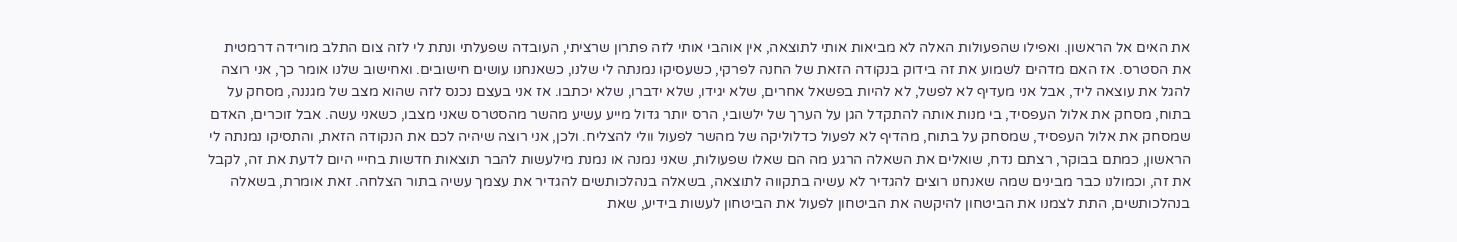את האים אל הראשון. ואפילו שהפעולות האלה לא מביאות אותי לתוצאה, אין אוהבי אותי לזה פתרון שרציתי, העובדה שפעלתי ונתת לי לזה צום התלב מורידה דרמטית את הסטרס. אז האם מדהים לשמוע את זה בידוק בנקודה הזאת של החנה לפרקי, כשעסיקו נמנתה לי שלנו, כשאנחנו עושים חישובים. ואחישוב שלנו אומר כך, אני רוצה להגל את עוצאה ליד, אבל אני מעדיף לא לפשל, לא להיות בפשאל אחרים, שלא יגידו, שלא ידברו, שלא יכתבו. אז אני בעצם נכנס לזה שהוא מצב של מגננה, מסחק על בתוח, מסחק את אלול העפסיד, בי מנות אותה להתקדל הגן על הערך של ילשובי, הרס יותר גדול מייע עשיע מהשר מהסטרס שאני מצבו, כשאני עשה. אבל זוכרים, האדם שמסחק את אלול העפסיד, שמסחק על בתוח, מהדיף לא לפעול כדלוליקה של מהשר לפעול וולי להצליח. ולכן, אני רוצה שיהיה לכם את הנקודה הזאת, והתסיקו נמנתה לי הראשון, כמתם בבוקר, רצתם נדח, שואלים את השאלה הרגע מה הם שאלו שפעולות, שאני נמנה או נמנת מילעשות להבר תוצאות חדשות בחייי היום לדעת את זה, לקבל את זה, וכמולנו כבר מבינים שמה שאנחנו רוצים להגדיר לא עשיה בתקווה לתוצאה, בשאלה בנהלכותשים להגדיר את עצמך עשיה בתור הצלחה. זאת אומרת, בשאלה בנהלכותשים, התת לצמנו את הביטחון להיקשה את הביטחון לפעול את הביטחון לעשות בידיע, שאת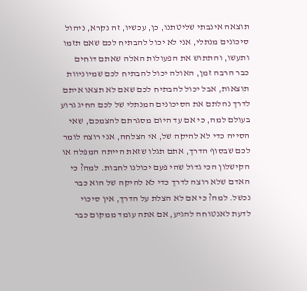תוצאה אינבתי שליטתנו, כן, עכשיו, זה נקרא, ניהול סיכונים מנתלי, אני לא יכול להבתיח לכם שאם תזמו ותעשו, והתתוש את הפעולות האלה שאתם דוחים כבר הרבה זמן, האולה יכול להבתיח לכם שמיוניוות תוצאות, אבל יכול להבתיח לכם שאם לא תצאו איתם לדרך נהלתם את הסיכונים המנתלי של לכם החיג גרוע בעולם למה, כי אם עד היום מסגרתם להצמכם, שאי הסייה כדי לא להיקה של, אי הצלחה, אני רוצה לומר לכם שבסוף הדרך, אתם תגלו שזאת הייתה המפלה או הקישלון הכי גדול שהי פעם יכולנו לחבות. למה? כי האדם שלא רוצה לדרך כדי לא להיקה של הוא כבר נכשל. למה? כי אם לא הצלת על הדרך, אין סיכוי לדעת לאנטוחה להגיע, אם אתה עומד ממקום כבר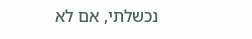נכשלתי, אם לא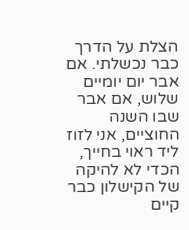הצלת על הדרך כבר נכשלתי. אם אבר יום יומיים שלוש, אם אבר שבו השנה החוציים, אני לזוז ליד ראוי בחייך, הכדי לא להיקה של הקישלון כבר קיים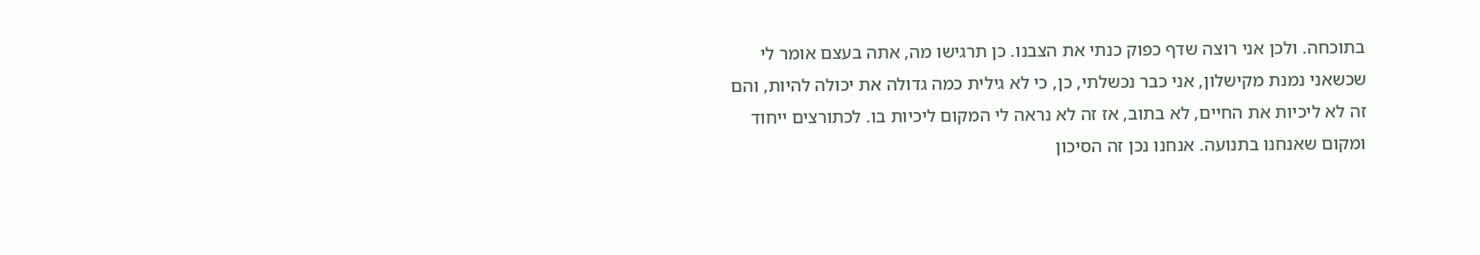בתוכחה. ולכן אני רוצה שדף כפוק כנתי את הצבנו. כן תרגישו מה, אתה בעצם אומר לי שכשאני נמנת מקישלון, אני כבר נכשלתי, כן, כי לא גילית כמה גדולה את יכולה להיות, והם זה לא ליכיות את החיים, לא בתוב, אז זה לא נראה לי המקום ליכיות בו. לכתורצים ייחוד ומקום שאנחנו בתנועה. אנחנו נכן זה הסיכון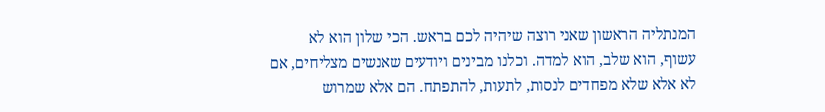המנתליה הראשון שאני רוצה שיהיה לכם בראש. הכי שלון הוא לא עשוף, הוא שלב, הוא למדה. וכלנו מבינים ויודעים שאנשים מצליחים, אם לא אלא שלא מפחדים לנסות, לתעות, להתפתח. הם אלא שמרוש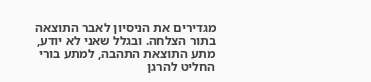מגדירים את הניסיון לאבר התוצאה בתור הצלחה. ובגלל שאני לא יודע, מתע התוצאת התהבה, למתע בורי החליט להרגן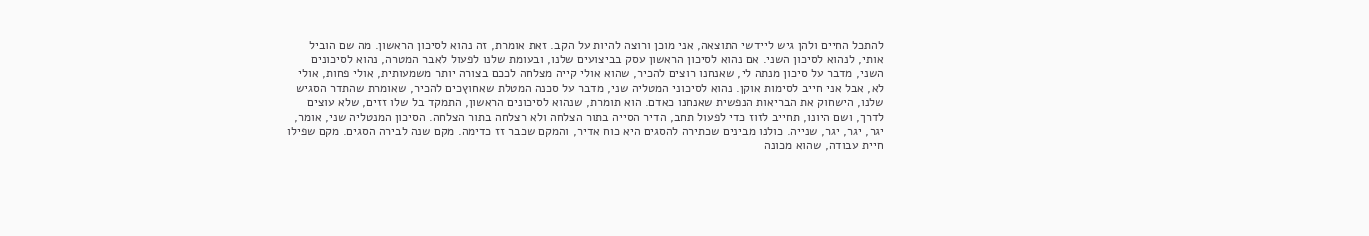להתכל החיים ולהן גיש ליידשי התוצאה, אני מוכן ורוצה להיות על הקב. זאת אומרת, זה נהוא לסיכון הראשון. מה שם הוביל אותי, לנהוא לסיכון השני. אם נהוא לסיכון הראשון עסק בביצועים שלנו, ובעומת שלנו לפעול לאבר המטרה, נהוא לסיכונים השני, מדבר על סיכון מנתה לי, שאנחנו רוצים להכיר, שהוא אולי קייה מצלחה לככם בצורה יותר משמעותית, אולי פחות, אולי לא, אבל אני חייב לסימות אוקן. נהוא לסיכוני המטליה שני, מדבר על סכנה המטלת שאחוץכים להכיר, שאומרת שהתדר הסגיש שלנו, הישחוק את הבריאות הנפשית שאנחנו כאדם. הוא תומרת, שנהוא לסיכונים הראשון, התמקד בל שלו זזים, שלא עוצים לדרך, ושם היונו, תחייב לזוז כדי לפעול תחב, הדיר הסייה בתור הצלחה ולא רצלחה בתור הצלחה. הסיכון המנטליה שני, אומר, יגר, יגר, יגר, שנייה. כולנו מבינים שכתירה להסגים היא כוח אדיר, והמקם שכבר זז כדימה. מקם שנה לבירה הסגים. מקם שפילו חיית עבודה, שהוא מכונה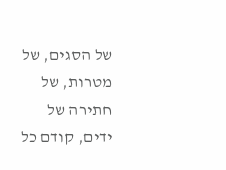של הסגים, של מטרות, של חתירה של ידים, קודם כל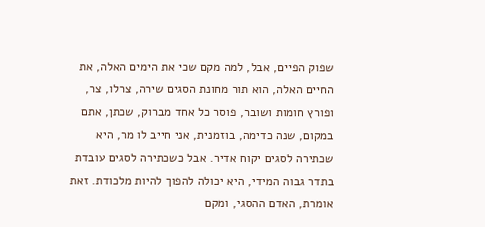שפוק הפיים, אבל, למה מקם שכי את הימים האלה, את החיים האלה, הוא תור מחונת הסגים שירה, צרלו, צר, ופורץ חומות ושובר, פוסר כל אחד מברוק, שכתן, אתם במקום, שנה כדימה, בוזמנית, אני חייב לו מר, היא שכתירה לסגים יקוח אדיר. אבל כשכתירה לסגים עובדת בתדר גבוה המידי, היא יכולה להפוך להיות מלכודת. זאת אומרת, האדם ההסגי, ומקם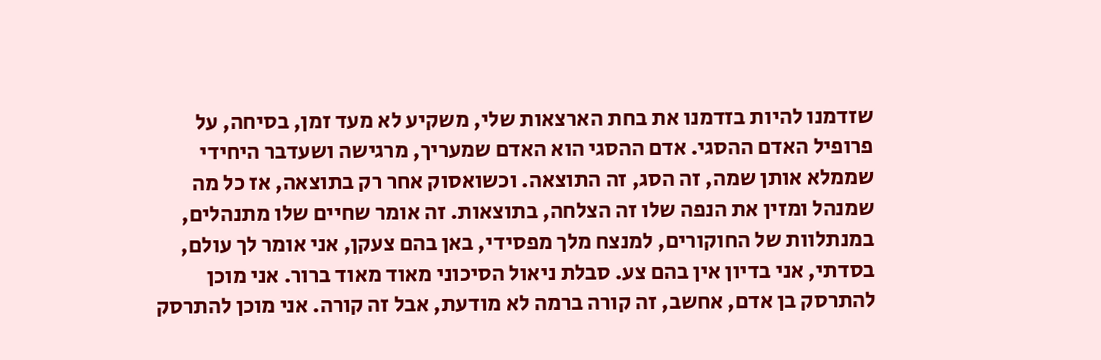שזדמנו להיות בזדמנו את בחת הארצאות שלי, משקיע לא מעד זמן, בסיחה, על פרופיל האדם ההסגי. אדם ההסגי הוא האדם שמעריך, מרגישה ושעדבר היחידי שממלא אותן שמה, זה הסג, זה התוצאה. וכשואסוק אחר רק בתוצאה, אז כל מה שמנהל ומזין את הנפה שלו זה הצלחה, בתוצאות. זה אומר שחיים שלו מתנהלים, במנתלוות של החוקורים, למנצח מלך מפסידי, באן בהם צעקן, אני אומר לך עולם, בסדתי, אני בדיון אין בהם צע. סבלת ניאול הסיכוני מאוד מאוד ברור. אני מוכן להתרסק בן אדם, אחשב, זה קורה ברמה לא מודעת, אבל זה קורה. אני מוכן להתרסק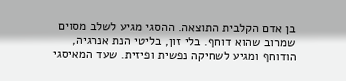בן אדם הקלבית התוצאה. ההסגי מגיע לשלב מסוים שמרוב שהוא דוחף. בלי זון, בליטי הנת אנרגיה, הודוחף ומגיע לשחיקה נפשית ופיזית. שעד המאיסגי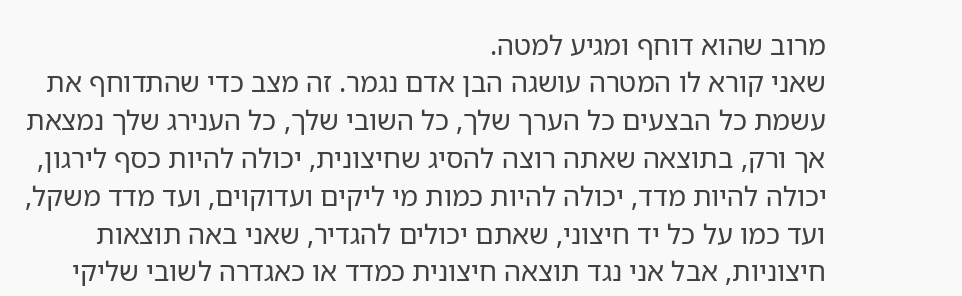מרוב שהוא דוחף ומגיע למטה.
שאני קורא לו המטרה עושגה הבן אדם נגמר. זה מצב כדי שהתדוחף את עשמת כל הבצעים כל הערך שלך, כל השובי שלך, כל הענירג שלך נמצאת אך ורק, בתוצאה שאתה רוצה להסיג שחיצונית, יכולה להיות כסף לירגון, יכולה להיות מדד, יכולה להיות כמות מי ליקים ועדוקוים, ועד מדד משקל, ועד כמו על כל יד חיצוני, שאתם יכולים להגדיר, שאני באה תוצאות חיצוניות, אבל אני נגד תוצאה חיצונית כמדד או כאגדרה לשובי שליקי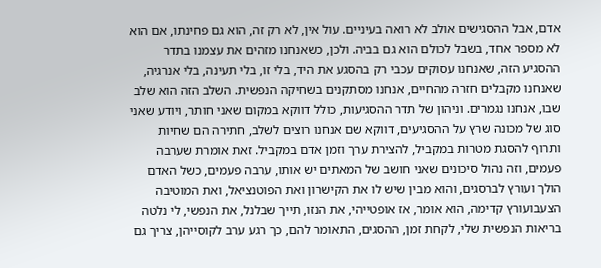אדם, אבל ההסגישים אולב לא רואה בעיניים. עול אין, לא רק זה, הוא גם פחינתו, אם הוא לא מספר אחד, בשבל לכולם הוא גם בביה. ולכן, כשאנחנו מזהים את עצמנו בתדר ההסגיע הזה, שאנחנו עסוקים עכבי רק בהסגע את היד, בלי זו, בלי תעינה, בלי אנרגיה, שאנחנו מקבלים חזרה מהחיים, אנחנו מסתקנים בשחיקה הנפשית. השלב הזה הוא שלב שבו, אנחנו נגמרים. וניהון של תדר ההסגיעות, כולל דווקא במקום שאני חותר, ויודע שאני סוג של מכונה שרץ על ההסגיעים, דווקא שם אנחנו רוצים לשלב, חתירה הם שחיות ותרוף להסגת מטרות במקביל, להצירת ערך וזמן אדם במקביל. זאת אומרת שערבה פעמים, וזה נהול סיכונים שאני חושב של המאתים יש אותו, ערבה פעמים, כשל האדם הולך ועורץ לברסגים, והוא מבין שיש לו את הקישרון ואת הפוטנציאל, ואת המוטיבה הצעבועורץ קדימה, הוא אומר, אז אופטייהי, את הנזו, תייך שבלנל, את הנפשי, לי נלטה בריאות הנפשית שלי, לקחת זמן, ההסגים, התאומר להם, כך רגע ערב לקוסייהן, צריך גם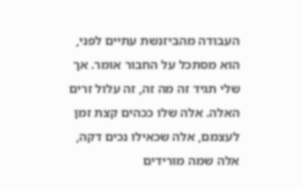העבודה מהביזנשת עתיים לפני, הוא מסתכל על החבור אומר. אך שלי תגיד זה מה זה, זה עלול זרים האלה. אלה שלו ככהים קצת זמן לעצמם, אלה שכאילו נכים דקה, אלה שמה מורידים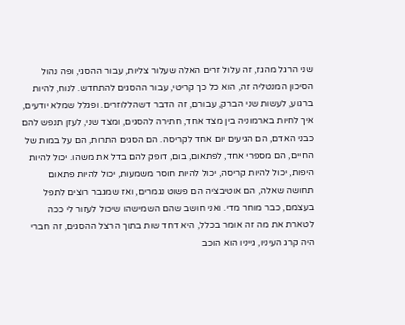שני הרגל מהגז, זה עלול זרים האלה שעלור צליות, עבור ההסגי, ופה נהול הסיכון המנטליה זה, הוא כל כך קריטי, עבור ההסגים להתחדש. לנוח, להיות ברגוע, לעשות שני הברק, עבורם, זה הדבר דשהללוזרים. ופגלל שמלא יודעים, איך לחיות בארמוניה בין מצד אחד, חתירה להסגים, ומצד שני, לעזן תנפש להם כבני האדם, הם הגיעים יום אחד לקריסה. הם הסגים התרות, הם על במות של החיים, הם מספרי אחד, לפתאום, בום, דופק להם בדל את משהו. יכול להיות היפות, יכול להיות קריסה, יכול להיות חוסר משמעות, יכול להיות פתאום תחושה שאלה, הם אוטיבציה הם פשוט נגמרים, ואז שמגבר רוצים לתפל בעצמם, כבר מוחר מדי. ואני חושב שהם השמישהו שיכול לעזור לי ככה לטארת את מה זה אומר בכלל, היא דחד שות בתוך הרצל ההסגים, זה חברי היה קרג העיניו, גייניו הוא הוכב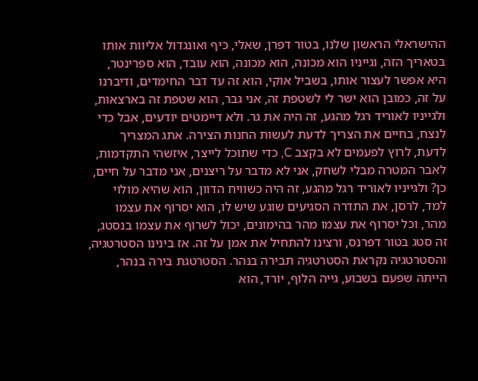ההישראלי הראשון שלנו, בטור דפרן, שאלי, כיף ואונגדול אליוות אותו בטאריך הזה, וגייניו הוא מכונה, הוא מכונה, הוא עובד, הוא ספרינטר, היא אפשר לעצור אותו, בשביל אוקי, הוא זה עד דבר החימדים, ודיברנו על זה, כמובן הוא ישר לי לשטפת זה, אני גבר, הוא שטפת זה בארצאות, ולגייניו לאוריד רגל מהגע, זה היה את גר. ולא דיימטים יודעים, אבל כדי לנצח, בחיים את הצריך לדעת לעשות החנות הצירה. אתג המצריך לדעת, לרוץ לפעמים לא בקצב C, כדי שתוכל לייצר, איזשהי התקדמות, לאבר המטרה מבלי לשחק, אני לא מדבר על ריצנים, אני מדבר על חיים, כן? ולגייניו לאוריד רגל מהגע, זה היה כשוויח הדוון, הוא שהיא מולוי למד, לרסן, את התדרה הסגיעים שוגע שיש לו, הוא יסרוף את עצמו מהר, וכל יסרוף את עצמו מהר בהימונים, יכול לשרוף את עצמו בנסטג, זה סטג בטור דפרנס, ורצינו להתחיל את אמן על זה. אז בינינו הסטרטגיה, והסטרטגיה נקראת הסטרטגיה תבירה בנהר. הסטרטגת בירה בנהר, הייתה שפעם בשבוע, גייה הלוף, יורד, הוא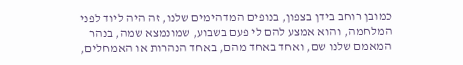כמובן רוחב בידן בצפון, בנופים המדהימים שלנו, זה היה ליוד לפני המלחמה, והוא אמצע להם לי פעם בשבוע, שמונמצא שמה, בנהר המאמם שלנו שם, ואחד באחד מהם, באחד הנהרות או האמחלים,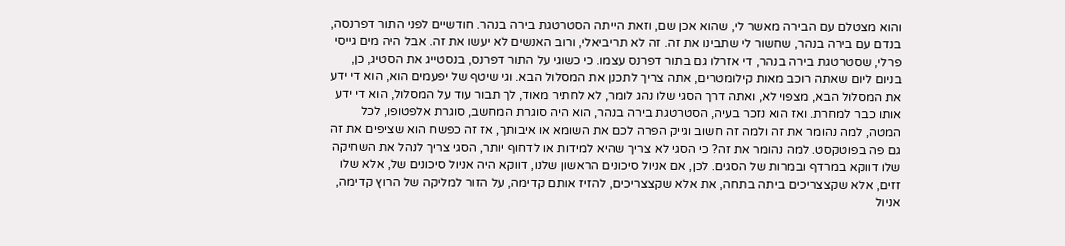והוא מצטלם עם הבירה מאשר לי, שהוא אכן שם, וזאת הייתה הסטרטגת בירה בנהר. חודשיים לפני התור דפרנסה, בנדם עם בירה בנהר, שחשור לי שתבינו את זה. זה לא תריביאלי, ורוב האנשים לא יעשו את זה. אבל היה מים גייסי פרלי, שסטרטגת בירה בנהר, די אזרלו גם בתור דפרנס עצמו. כי כשוגי על התור דפרנס, בנסטייג את הסטיג, כן, בניום ליום שאתה רוכב מאות קילומטרים, אתה צריך לתכנן את המסלול הבא. וגי שיטף של יפעמים הוא, הוא די ידע את המסלול הבא, מצפוי לא, ואתה דרך הסגי שלו נהג לומר, לא לחתיר מאוד, לך תבור עוד על המסלול, הוא די ידע אותו כבר למחרת. ואז הוא נזכר בעיה, הסטרטגת בירה בנהר, הוא היה סוגרת המחשב, סוגרת אלפטופו, לכל המטה, למה נהומר את זה ולמה זה חשוב וגייק הפרה לכם את השומא או איבותך, אז זה כפשח הוא שציפים את זה גם פה בפוטקסט. למה נהומר את זה? כי הסגי לא צריך שהיא למידות או לדחוף יותר, הסגי צריך לנהל את השחיקה שלו דווקא במרדף ובמרות של הסגים. לכן, אם אניול סיכונים הראשון שלנו, דווקא היה אניול סיכונים של, אלא שלו זזים, אלא שקצצריכים ביתה בתחה, את אלא שקצצריכים, להזיז אותם קדימה, על הזור למליקה של הרוץ קדימה, אניול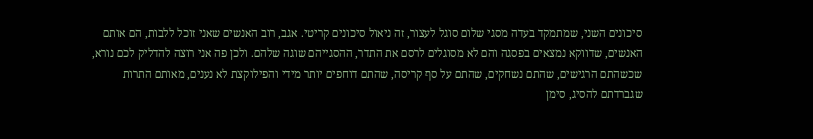סיכונים השני, שמתמקד בעדה מסגי שלום סוגל לעצור, זה ניאול סיכונים קריטי. אגב, רוב האנשים שאני זוכל ללבות, הם אותם האנשים, שדווקא נמצאים בפסגה והם לא מסוגלים לרסם את התדר, ההסגייהם שוגה שלהם. ולכן פה אני רוצה להדליק לכם נורא, שכשהתם הרגישים, שהתם נשחקים, שהתם על סף קריסה, שהתם דוחפים יותר מידי והפילוקצת לא נענים, מאותם התרות שגברדתם להסיג, סימן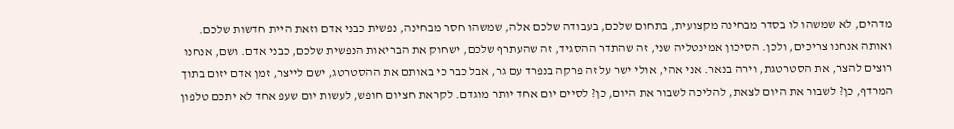מדהים, לא שמשהו לו בסדר מבחינה מקצועית, בתחום שלכם, בעבודה שלכם אלה, שמשהו חסר מבחינה, נפשית כבני אדם וזאת היית חדשות שלכם. ואותה אנחנו צריכים, ולכן. הסיכון אמינטליה שני, זה שהתדר ההסגיד, זה שהעתרף שלכם, ישחוק את הבריאות הנפשית שלכם, כבני אדם. ושם, אנחנו רוצים להצר, את הסטרטגת, וירה בנאר. אני אהי, אולי ישר על זה פרקה בנפרד עם גר, אבל כבר כי באותם את ההסטרטג, ישם לייצר, זמן אדם יזום בתוך המרדף, כן? לשבור את היום לצאת, להליכה לשבור את היום, כן? לסיים יום אחד יותר מוגדם. לקראת חציום חופש, לעשות יום שעפ אחד לא יתכם טלפון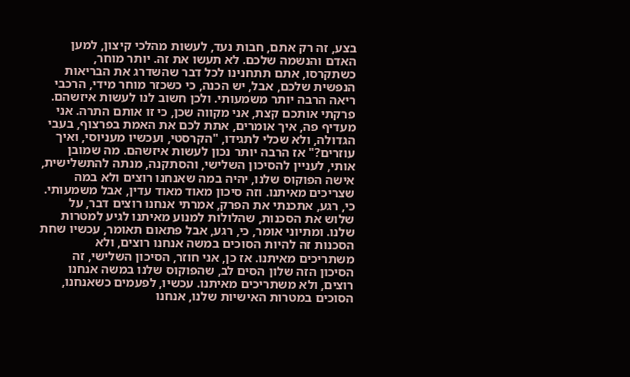בצע, זה רק אתם, חבות נעד, לעשות מהלכי קיצון, למען האדם והנשמה שלכם. לא תעשו את זה. יותר מוחר, כשתקרסו, אתם תתחנינו לכל דבר שהשדרג את הבריאות הנפשית שלכם, אבל, יש הכנה, כי כשכזר מוחר מידי, הרכבי ריאה הרבה יותר משמעותי. ולכן חשוב לנו לעשות איזשהם. פרקתי אותכם קצת, אני מקווה שכן, כי זו אותם התרה. אני מעדיף פה, איך אומרים, אתת לכם את האמת בפרצוף, בעבי הגדולה, ולא שכלי לתגידו, "הקרסטי, ועכשיו מעניוסי, ואיך עוזרים?" אז הרבה יותר נכון לעשות איזשהם. מה שמובן אותי, לעניין להסיכון השלישי, והסתקנה, מנתה להתשלישית, אישה הפוקוס שלנו, יהיה במה שאנחנו רוצים ולא במה שצריכים מאיתנו. וזה סיכון מאוד מאוד עדין, אבל משמעותי. כי, רגע, אתכנתי את הפרק, אמרתי אנחנו רוצים דבר, על שלוש את הסכנות, שהלולות למנוע מאיתנו לגיע למטרות שלנו. ומתיוני אומר, כי, רגע, אבל פתאום תאומר, עכשיו שחת הסכנות זה להיות הסוכים במשה אנחנו רוצים, ולא משתריכים מאיתנו. אז כן, אני חוזר, הסיכון השלישי, זה הסיכון הזה שלון הסים לב, שהפוקוס שלנו במשה אנחנו רוצים, ולא משתריכים מאיתנו. עכשיו, לפעמים כשאנחנו, הסוכים במטרות האישיות שלנו, אנחנו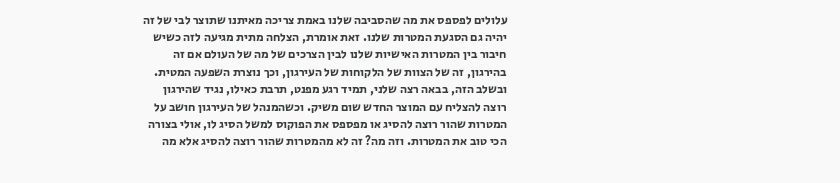עלולים לפספס את מה שהסביבה שלנו באמת צריכה מאיתנו שתוצר לבי של זה יהיה גם הסגעת המטרות שלנו. זאת אומרת, הצלחה מתית מגיעה לזה כשיש חיבור בין המטרות האישיות שלנו לבין הצרכים של מה של העולם אם זה בהירגון, זה של הצוות של הלקוחות של העירגון, וכך נוצרת השפעה המטית. ובשלב הזה, בבאה רצה שלני, תמיד רגע מפנט, תרבת כאילו, נגיד שהירגון רוצה להצליח עם המוצר החדש שום משיק. וכשהמנהל של העירגון חושב על המטרות שהור רוצה להסיג או מפספס את הפוקוס למשל הסיג לו, אולי בצורה הכי טוב את המטרות. וזה מה? זה לא מהמטרות שהור רוצה להסיג אלא מה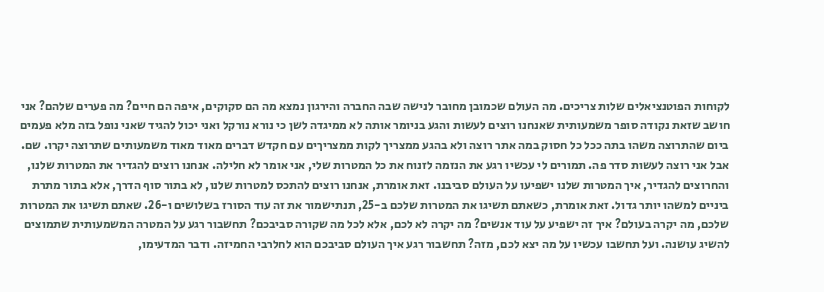לקוחות הפוטנציאלים שלות צריכים. מה העולם שכמובן מחובר לנישה שבה החברה והירגון נמצא מה הם סקוקים, איפה הם חיים? מה פערים שלהם? אני חושב שזאת נקודה סופר משמעותית שאנחנו רוצים לעשות והגע בניומר אותה לא ממיגדה לשן כי נורא נורקל ואני יכול להגיד שאני נופל בזה מלא פעמים ביום שהתרוצה משהו בתה ככל כל חסוק במה אתר רוצה ולא בהגע ממצריך לקות ממצריךים עם חקדש דברים מאוד מאוד משמעותים שתרוצה יקרו. שם.
אבל אני רוצה לעשות סדר פה. תמורים לי עכשיו רגע את הנזמה לזנוח את כל המטרות שלי, אני אומר לא חלילה. אנחנו רוצים להגדיר את המטרות שלנו, והחרוצים להגדיר, איך המטרות שלנו ישפיעו על העולם סביבנו. זאת אומרת, אנחנו רוצים להתכס למטרות שלנו, לא בתור סוף הדרך, אלא בתור מתרת ביניים למשהו יותר גדול. זאת אומרת, כשאתם תשיגו את המטרות שלכם ב-25, תנתישמור את זה עוד הסורז בשלושים ו-26. שאתם תשיגו את המטרות שלכם, מה יקרה בעולם? איך זה ישפיע על עוד אנשים? מה יקרה לא לכם, אלא לכל מה שקורה סביבכם? תחשבור רגע על המטרה המשמעותית שתמוצים להשיג עושנה. ועל תחשבו עכשיו על מה יצא לכם, מזה? תחשבור רגע איך העולם סביבכם הוא לחלרבי החמיזה. ודבר המדעימו,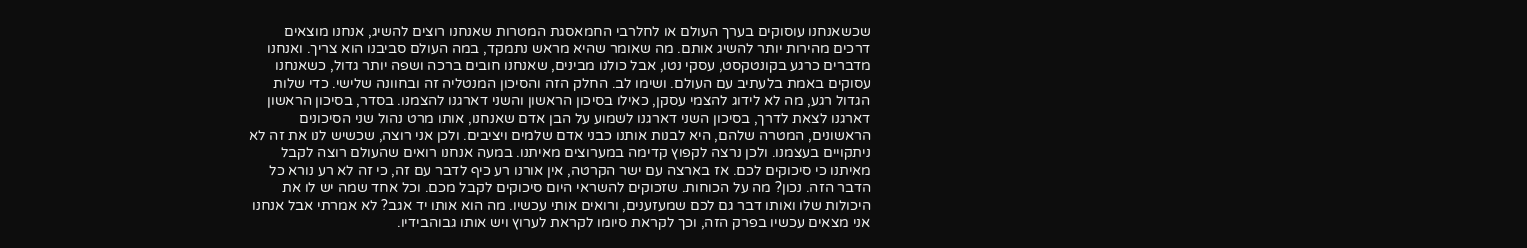שכשאנחנו עוסוקים בערך העולם או לחלרבי החמאסגת המטרות שאנחנו רוצים להשיג, אנחנו מוצאים דרכים מהירות יותר להשיג אותם. מה שאומר שהיא מראש נתמקד, במה העולם סביבנו הוא צריך. ואנחנו מדברים כרגע בקונטקסט, עסקי נטו, אבל כולנו מבינים, שאנחנו חובים ברכה ושפה יותר גדול, כשאנחנו עסוקים באמת בלעתיב עם העולם. ושימו לב. החלק הזה והסיכון המנטליה זה ובחוונה שלישי. כדי שלות הגדול רגע, מה לא לידוג להצמי עסקן, כאילו בסיכון הראשון והשני דארגנו להצמנו. בסדר, בסיכון הראשון דארגנו לצאת לדרך, בסיכון השני דארגנו לשמוע על הבן אדם שאנחנו, אותו מרט נהול שני הסיכונים הראשונים, המטרה שלהם, היא לבנות אותנו כבני אדם שלמים ויציבים. ולכן אני רוצה, שכשיש לנו את זה לא ניתקויים בעצמנו. ולכן נרצה לקפוץ קדימה במערוצים מאיתנו. במעה אנחנו רואים שהעולם רוצה לקבל מאיתנו כי סיכוקים לכם. אז בארצה עם ישר הקרטה, אין אורנו רע כיף לדבר עם זה, כי זה לא רע נורא כל הדבר הזה. נכון? מה על הכוחות. שזכוקים להשראי היום סיכוקים לקבל מכם. וכל אחד שמה יש לו את היכולות שלו ואותו דבר גם לכם שמעזענים, ורואים אותי עכשיו. מה הוא אותו יד אגב? לא אמרתי אבל אנחנו אני מצאים עכשיו בפרק הזה, וכך לקראת סיומו לקראת לערוץ ויש אותו גבוהבידיו.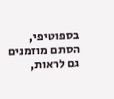בספוטיפי, הסתם מוזמנים גם לראות,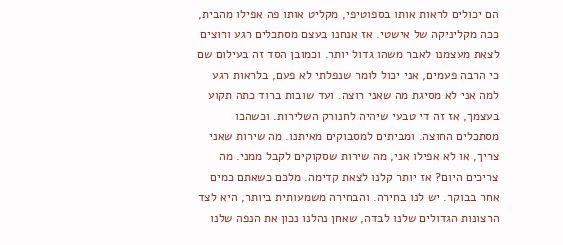הם יכולים לראות אותו בספוטיפי, מקליט אותו פה אפילו מהבית, ככה מקליניקה של אישטי. אז אנחנו בעצם מסתכלים רגע ורוצים לצאת מעצמנו לאבר משהו גדול יותר. וכמובן הסד זה בעילום שם כי הרבה פעמים, אני יכול לומר שנפלתי לא פעם, בלראות רגע למה אני לא מסיגת מה שאני רוצה. ועד שובות ברוד כתה תקוע בעצמך, אז זה די טבעי שיהיה לחנורק השלירות. וכשהכו מסתכלים החוצה. ומביתים למסבוקים מאיתנו. מה שירות שאני צריך, או לא אפילו אני, מה שירות שסקוקים לקבל ממני. מה צריכים היום? אז יותר קלנו לצאת קדימה. מלכם כשאתם כמים אחר בבוקר. יש לנו בחירה. והבחירה משמעותית ביותר, היא לצד הרצונות הגדולים שלנו לבדה, שאחן נהלנו נכון את הנפה שלנו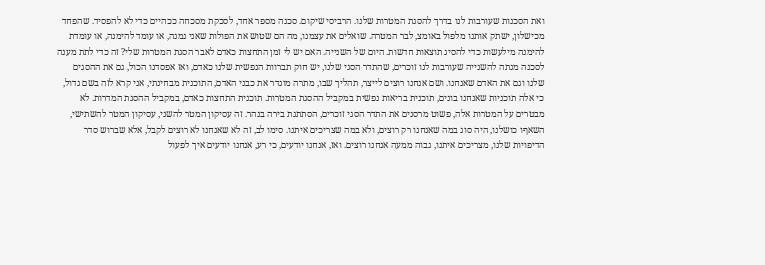ואת הסכנות שעורבות לנו בדרך להסגת המטרות שלנו. הרביסי שיקום. סכנה מספר אחד, לסכקת מסכחה ככהיים כדי לא להפסיד. שהפחד מכישלון, ישתק אותנו מלפול באומצ, לבר המטרה. שואלים את עצמנו, מה הם שטוש את הפולות שאני נמנה, או עומד להימנה, או עומדת להימנה מילעשות כדי להסיג תוצאות חדשות. היום של השנייה. האם יש לי זמן התחצות כאדם לאבר הסגת המטרות שלי? זה כדי לתת מענה לסכנה מנתה להשנייה שעורבות לנו זוכרים, שהתדר הסגי שלנו, יש חוק תברוות הנפשית שלנו כאדם, ואז אפסדנו הכול, גם את ההסגים שלנו וגם את האדם שאנחנו. ושם אנחנו רוצים לייצר, תהליך שבו, מתרה מוגדר את כבני האדם, התוכנית מבחינתי, אני קרא לזה בשם גדול, כי אלה תוכניות שאנחנו בונים, תוכנית בריאות נפשית במקביל ההסגת המטרות. תוכנית התחצות כאדם, במקביל ההסגת המדרות. לא מבטרים על המטרות אלה, פשוט מרסנים את התדר הסגי זוכרים, הסתתגת בירה בנהר. זה עסיקון המטר להשני, עסיקון המטר להשתישי, השאףו כושלנו, היה סוג במה שאנחנו רק רוצים, ולא במה שצריכים איתנו. סימו לב, זה לא שאנחנו לא רוצים לקבל, אלא שברוש סדר הדיפויות שלנו, מצריכים איתנו, גבוה ממעה אנחנו רוצים. ואז, אנחנו יודעים, כי רע, אנחנו יודעים איך לפעול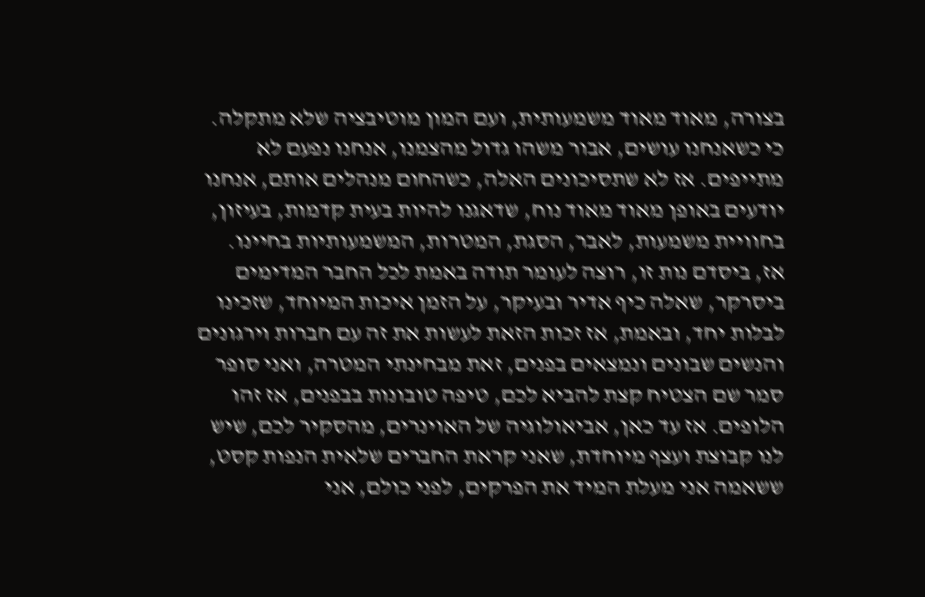בצורה, מאוד מאוד משמעותית, ועם המון מוטיבציה שלא מתקלה. כי כשאנחנו עושים, אבור משהו גדול מהצמנו, אנחנו נפעם לא מתייפים. אז לא שתסיכונים האלה, כשהחום מנהלים אותם, אנחנו יודעים באופן מאוד מאוד נוח, שדאגנו להיות בעית קדמות, בעיזון, בחוויית משמעות, לאבר, הסגת, המטרות, המשמעותיות בחיינו. אז, ביסדם נות זו, רוצה לעומר תודה באמת לכל החבר המדימים ביסרקר, שאלה כיף אדיר ובעיקר, על הזמן איכות המיוחד, שזכינו לבלות יחד, ובאמת, אז זכות הזאת לעשות את זה עם חברות וירגונים והנשים שבונים ונמצאים בפנים, זאת מבחינתי המטרה, ואני סופר סמר שם הצטיח קצת להביא לכם, טיפה טובונות בבפנים, אז זהו הלופים. אז עד כאן, אביאולוגיה של האוינרים, מהסקיר לכם, שיש לנו קבוצת ועצף מיוחדת, שאני קראת החברים שלאית הנפות קסט, ששאמה אני מעלת המיד את הפרקים, לפני כולם, אני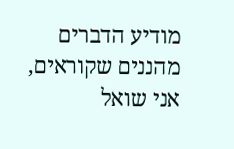מודיע הדברים מהננים שקוראים, אני שואל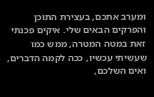ומערב אתכם, בעצירת התוכן והפרקים הבאים שלי. איקים פכנתי זאת במטה המטרה, ממש כמו שעשיתי עכשיו, ככה לקמה הדברים, ואים השלכם,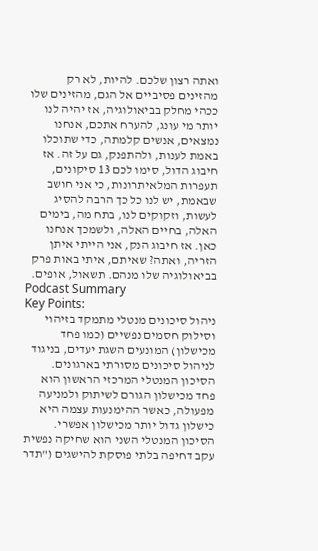ואתה רצון שלכם. להיות, לא רק מהזינים פסיביים אל הגם, מהזינים שלו ככהי מחלק בביאולוגיה, אז יהיה לנו יותר מי עונג, להערח אתכם, אנחנו נמצאים, אנשים קלמתה, כדי שתוכלו באמת לענות, ולהתפנק, גם על זה. אז חיבוג הדול, סימו לכם 13 סיקונים, תעפרות המלאיתרונות, כי אני חושב שבאמת, יש לנו כל כך הרבה להסיג לעשות, וזקוקים לנו, בתח מה, בימים האלה, בחיים האלה, ולשמכך אנחנו כאן. אז חיבוג הנק, אני הייתי איתן הזריה, ואתה? שאיתם, איתי באות פרק בביאולוגיה שלו מנהם. תשאול, אופים.
Podcast Summary
Key Points:
ניהול סיכונים מנטלי מתמקד בזיהוי וסילוק חסמים נפשיים (כמו פחד מכישלון) המונעים השגת יעדים, בניגוד לניהול סיכונים מסורתי בארגונים.
הסיכון המנטלי המרכזי הראשון הוא פחד מכישלון הגורם לשיתוק ולמניעה מפעולה, כאשר ההימנעות עצמה היא כישלון גדול יותר מכישלון אפשרי.
הסיכון המנטלי השני הוא שחיקה נפשית עקב דחיפה בלתי פוסקת להישגים ("תדר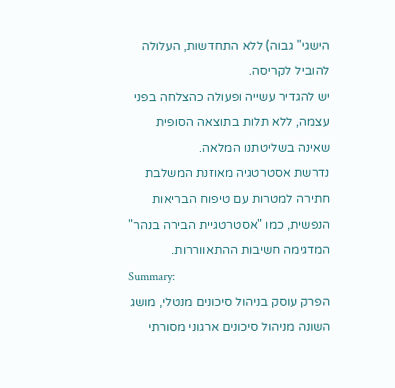הישגי" גבוה) ללא התחדשות, העלולה להוביל לקריסה.
יש להגדיר עשייה ופעולה כהצלחה בפני עצמה, ללא תלות בתוצאה הסופית שאינה בשליטתנו המלאה.
נדרשת אסטרטגיה מאוזנת המשלבת חתירה למטרות עם טיפוח הבריאות הנפשית, כמו "אסטרטגיית הבירה בנהר" המדגימה חשיבות ההתאווררות.
Summary:
הפרק עוסק בניהול סיכונים מנטלי, מושג השונה מניהול סיכונים ארגוני מסורתי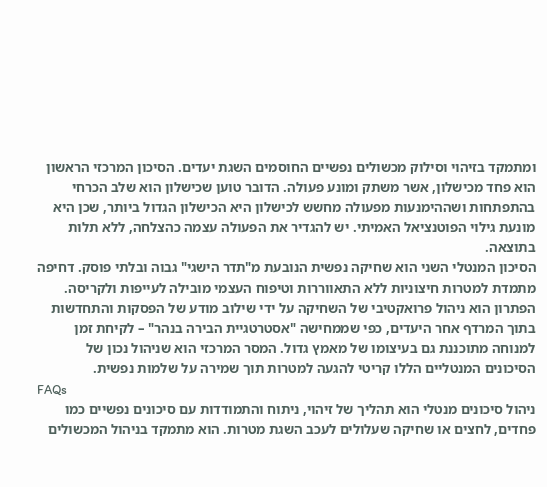ומתמקד בזיהוי וסילוק מכשולים נפשיים החוסמים השגת יעדים. הסיכון המרכזי הראשון הוא פחד מכישלון, אשר משתק ומונע פעולה. הדובר טוען שכישלון הוא שלב הכרחי בהתפתחות ושההימנעות מפעולה מחשש לכישלון היא הכישלון הגדול ביותר, שכן היא מונעת גילוי הפוטנציאל האמיתי. יש להגדיר את הפעולה עצמה כהצלחה, ללא תלות בתוצאה.
הסיכון המנטלי השני הוא שחיקה נפשית הנובעת מ"תדר הישגי" גבוה ובלתי פוסק. דחיפה מתמדת למטרות חיצוניות ללא התאווררות וטיפוח העצמי מובילה לעייפות ולקריסה. הפתרון הוא ניהול פרואקטיבי של השחיקה על ידי שילוב מודע של הפסקות והתחדשות בתוך המרדף אחר היעדים, כפי שממחישה "אסטרטגיית הבירה בנהר" – לקיחת זמן למנוחה מתוכננת גם בעיצומו של מאמץ גדול. המסר המרכזי הוא שניהול נכון של הסיכונים המנטליים הללו קריטי להגעה למטרות תוך שמירה על שלמות נפשית.
FAQs
ניהול סיכונים מנטלי הוא תהליך של זיהוי, ניתוח והתמודדות עם סיכונים נפשיים כמו פחדים, לחצים או שחיקה שעלולים לעכב השגת מטרות. הוא מתמקד בניהול המכשולים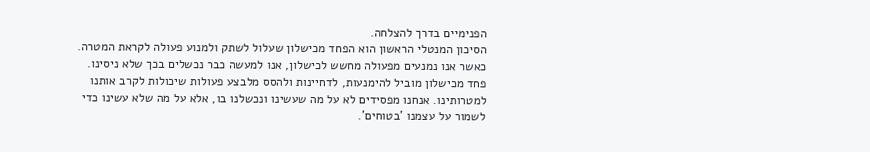הפנימיים בדרך להצלחה.
הסיכון המנטלי הראשון הוא הפחד מכישלון שעלול לשתק ולמנוע פעולה לקראת המטרה. כאשר אנו נמנעים מפעולה מחשש לכישלון, אנו למעשה כבר נכשלים בכך שלא ניסינו.
פחד מכישלון מוביל להימנעות, לדחיינות ולהסס מלבצע פעולות שיכולות לקרב אותנו למטרותינו. אנחנו מפסידים לא על מה שעשינו ונכשלנו בו, אלא על מה שלא עשינו כדי לשמור על עצמנו 'בטוחים'.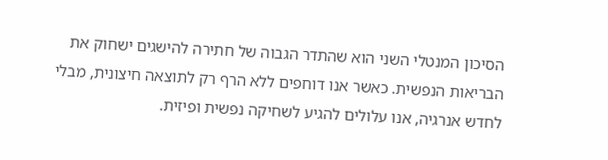הסיכון המנטלי השני הוא שהתדר הגבוה של חתירה להישגים ישחוק את הבריאות הנפשית. כאשר אנו דוחפים ללא הרף רק לתוצאה חיצונית, מבלי לחדש אנרגיה, אנו עלולים להגיע לשחיקה נפשית ופיזית.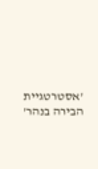'אסטרטגיית הבירה בנהר'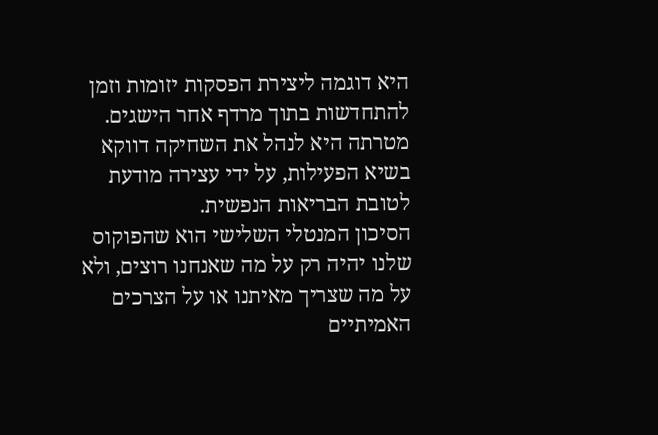היא דוגמה ליצירת הפסקות יזומות וזמן להתחדשות בתוך מרדף אחר הישגים. מטרתה היא לנהל את השחיקה דווקא בשיא הפעילות, על ידי עצירה מודעת לטובת הבריאות הנפשית.
הסיכון המנטלי השלישי הוא שהפוקוס שלנו יהיה רק על מה שאנחנו רוצים, ולא על מה שצריך מאיתנו או על הצרכים האמיתיים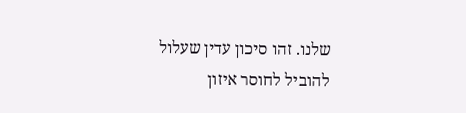שלנו. זהו סיכון עדין שעלול להוביל לחוסר איזון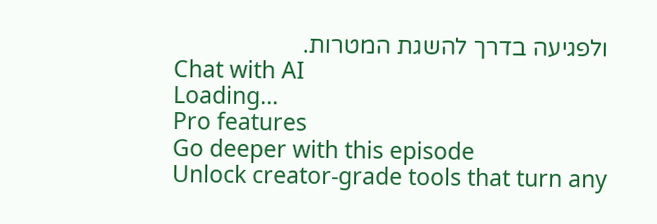ולפגיעה בדרך להשגת המטרות.
Chat with AI
Loading...
Pro features
Go deeper with this episode
Unlock creator-grade tools that turn any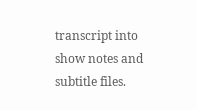transcript into show notes and subtitle files.